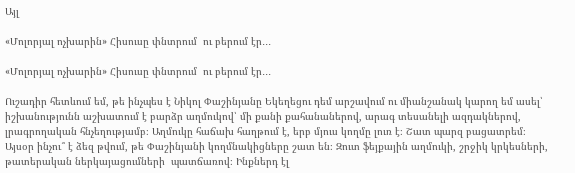Այլ

«Մոլորյալ ոչխարին» Հիսուսը փնտրում  ու բերում էր․․․

«Մոլորյալ ոչխարին» Հիսուսը փնտրում  ու բերում էր․․․

Ուշադիր հետևում եմ, թե ինչպես է Նիկոլ Փաշինյանը Եկեղեցու դեմ արշավում ու միանշանակ կարող եմ ասել՝ իշխանությունն աշխատում է բարձր աղմուկով՝ մի քանի քահանաներով, արագ տեսանելի ազդակներով, լրագրողական հնչեղությամբ։ Աղմուկը հաճախ հաղթում է, երբ մյուս կողմը լուռ է։ Շատ պարզ բացատրեմ։ Այսօր ինչու՞ է ձեզ թվում, թե Փաշինյանի կողմնակիցները շատ են։ Զուտ ֆեյքային աղմուկի, շրջիկ կրկեսների, թատերական ներկայացումների  պատճառով։ Ինքներդ էլ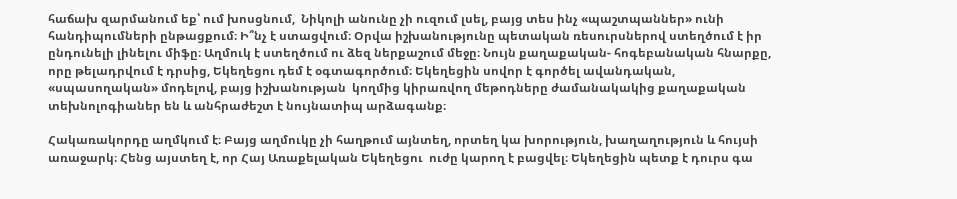հաճախ զարմանում եք՝ ում խոսցնում,  Նիկոլի անունը չի ուզում լսել, բայց տես ինչ «պաշտպաններ» ունի հանդիպումների ընթացքում։ Ի՞նչ է ստացվում։ Օրվա իշխանությունը պետական ռեսուրսներով ստեղծում է իր ընդունելի լինելու միֆը։ Աղմուկ է ստեղծում ու ձեզ ներքաշում մեջը։ Նույն քաղաքական- հոգեբանական հնարքը, որը թելադրվում է դրսից, Եկեղեցու դեմ է օգտագործում։ Եկեղեցին սովոր է գործել ավանդական, «սպասողական» մոդելով, բայց իշխանության  կողմից կիրառվող մեթոդները ժամանակակից քաղաքական տեխնոլոգիաներ են և անհրաժեշտ է նույնատիպ արձագանք։

Հակառակորդը աղմկում է։ Բայց աղմուկը չի հաղթում այնտեղ, որտեղ կա խորություն, խաղաղություն և հույսի առաջարկ։ Հենց այստեղ է, որ Հայ Առաքելական Եկեղեցու  ուժը կարող է բացվել։ Եկեղեցին պետք է դուրս գա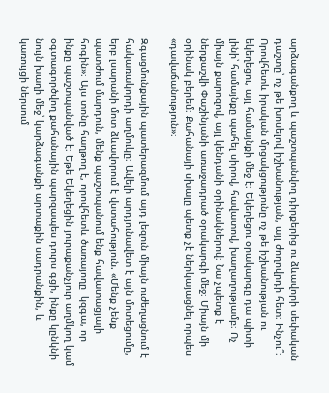արձագանքող և պաշտպանվող դիրքերից ու ձևավորի սեփական դաշտը՝ ոչ թե խոսելով իշխանության, այլ ժողովրդի հետ։ Ինչու՞։ Որովհետև իրական մրցակցությունը ոչ թե իշխանության ու եկեղեցու, այլ համայնքի մեջ է։ Եկեղեցու օրակարգը դա պիտի լինի՝ համայնքը պահել սիրով, հավատով, խաղաղությամբ։ Ոչ միայն քարոզով, այլ կենդանի օրինակներով։ Նա չպետք է ներքաշվի Փաշինյանի առաջադրած օրակարգի մեջ։ Միայն մի օրինակ բերեմ։ Քահանայի սխալը պետք չէ ներկայացնել որպես «դավաճանություն»։

Զգացմունքային պատերազմում այդ լեզուն միայն ուժեղացնում է հակառակորդի աղմուկը։ Ավելի արդյունավետ է այն մոտեցումը, երբ լսարանի մոտ ձևավորում է վստահություն. «Մենք չենք պատժում մարդուն, մենք պաշտպանում ենք հավատացյալի հոգին»։ Այս տոնը հաղթող է, որովհետև ծառայողը  կզգա, որ ինքը պաշտպանված է։ Եթե Եկեղեցին յուրաքանչյուր աղմկող կամ օգտագործվող քահանային պարզապես դուրս գցի, ինքը կընկնի նույն խաղի մեջ՝ կարձագանքի արտաքին սադրանքին, և կառույցի ներսում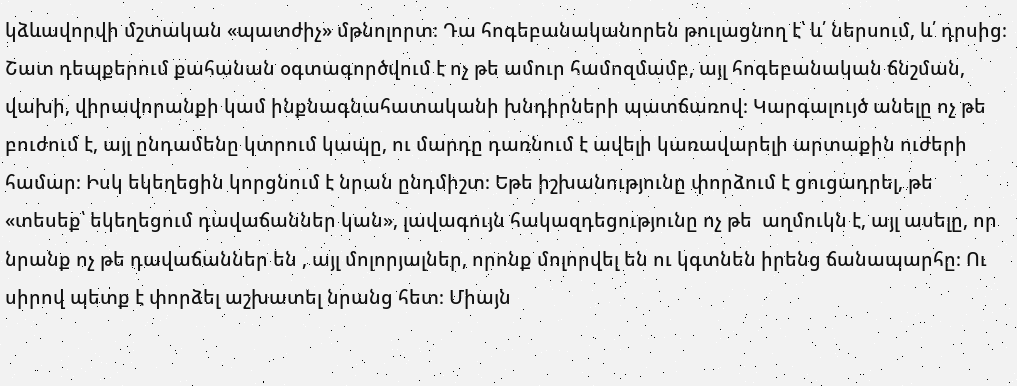կձևավորվի մշտական «պատժիչ» մթնոլորտ։ Դա հոգեբանականորեն թուլացնող է՝ և՛ ներսում, և՛ դրսից։ Շատ դեպքերում քահանան օգտագործվում է ոչ թե ամուր համոզմամբ, այլ հոգեբանական ճնշման, վախի, վիրավորանքի կամ ինքնագնահատականի խնդիրների պատճառով։ Կարգալույծ անելը ոչ թե բուժում է, այլ ընդամենը կտրում կապը, ու մարդը դառնում է ավելի կառավարելի արտաքին ուժերի համար։ Իսկ եկեղեցին կորցնում է նրան ընդմիշտ։ Եթե իշխանությունը փորձում է ցուցադրել, թե «տեսեք՝ եկեղեցում դավաճաններ կան», լավագույն հակազդեցությունը ոչ թե  աղմուկն է, այլ ասելը, որ նրանք ոչ թե դավաճաններ են , այլ մոլորյալներ, որոնք մոլորվել են ու կգտնեն իրենց ճանապարհը։ Ու սիրով պետք է փորձել աշխատել նրանց հետ։ Միայն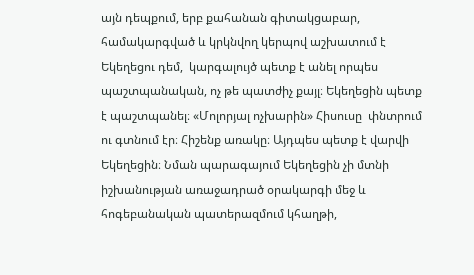այն դեպքում, երբ քահանան գիտակցաբար, համակարգված և կրկնվող կերպով աշխատում է Եկեղեցու դեմ,  կարգալույծ պետք է անել որպես պաշտպանական, ոչ թե պատժիչ քայլ։ Եկեղեցին պետք է պաշտպանել։ «Մոլորյալ ոչխարին» Հիսուսը  փնտրում ու գտնում էր։ Հիշենք առակը։ Այդպես պետք է վարվի Եկեղեցին։ Նման պարագայում Եկեղեցին չի մտնի իշխանության առաջադրած օրակարգի մեջ և հոգեբանական պատերազմում կհաղթի,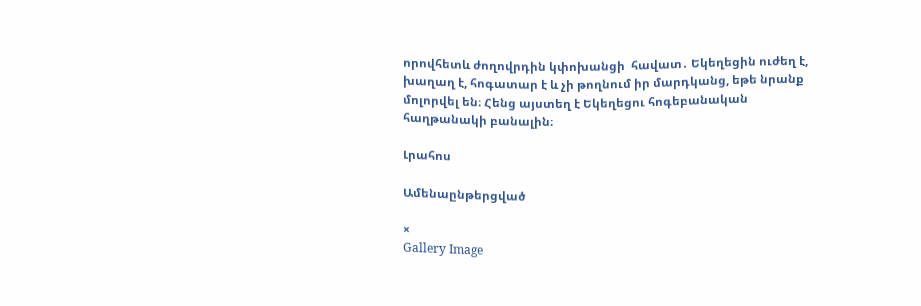որովհետև ժողովրդին կփոխանցի  հավատ․ Եկեղեցին ուժեղ է, խաղաղ է, հոգատար է և չի թողնում իր մարդկանց, եթե նրանք մոլորվել են։ Հենց այստեղ է Եկեղեցու հոգեբանական հաղթանակի բանալին։

Լրահոս

Ամենաընթերցված

×
Gallery Image